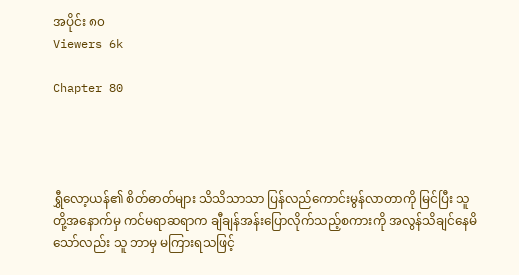အပိုင်း ၈၀
Viewers 6k

Chapter 80




ရွှီလော့ယန်၏ စိတ်ဓာတ်များ သိသိသာသာ ပြန်လည်ကောင်းမွန်လာတာကို မြင်ပြီး သူတို့အနောက်မှ ကင်မရာဆရာက ချီချန်အန်းပြောလိုက်သည့်စကားကို အလွန်သိချင်နေမိသော်လည်း သူ ဘာမှ မကြားရသဖြင့်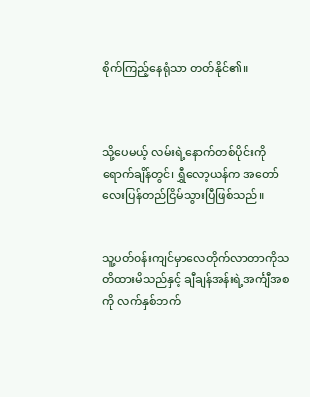စိုက်ကြည့်နေရုံသာ တတ်နိုင်၏။



သို့ပေမယ့် လမ်းရဲ့နောက်တစ်ပိုင်းကိုရောက်ချိန်တွင်၊ ရွှီလော့ယန်က အတော်လေးပြန်တည်ငြိမ်သွားပြီဖြစ်သည်။


သူ့ပတ်၀န်းကျင်မှာလေတိုက်လာတာကိုသတိထားမိသည်နှင့် ချီချန်အန်းရဲ့အင်္ကျီအစကို လက်နှစ်ဘက်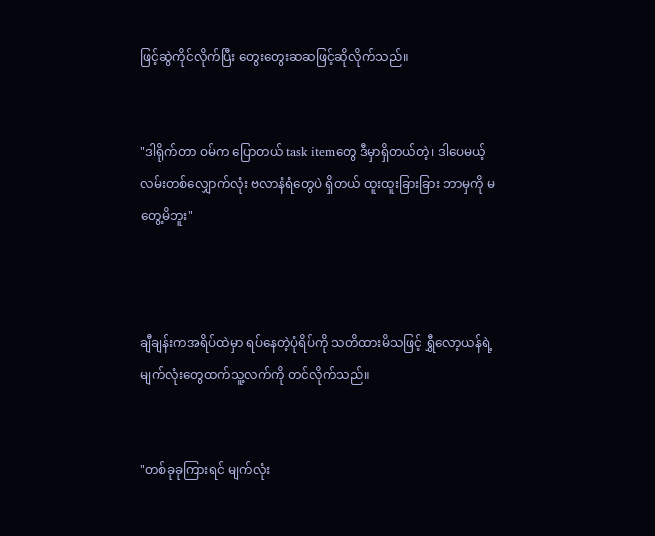ဖြင့်ဆွဲကိုင်လိုက်ပြီး တွေးတွေးဆဆဖြင့်ဆိုလိုက်သည်။


"ဒါရိုက်တာ ဝမ်က ပြောတယ် task itemတွေ ဒီမှာရှိတယ်တဲ့၊ ဒါပေမယ့် လမ်းတစ်လျှောက်လုံး ဗလာနံရံတွေပဲ ရှိတယ် ထူးထူးခြားခြား ဘာမှကို မတွေ့မိဘူး"



ချီချန်းကအရိပ်ထဲမှာ ရပ်နေတဲ့ပုံရိပ်ကို သတိထားမိသဖြင့် ရွှီလော့ယန်ရဲ့ မျက်လုံးတွေထက်သူ့လက်ကို တင်လိုက်သည်။


"တစ်ခုခုကြားရင် မျက်လုံး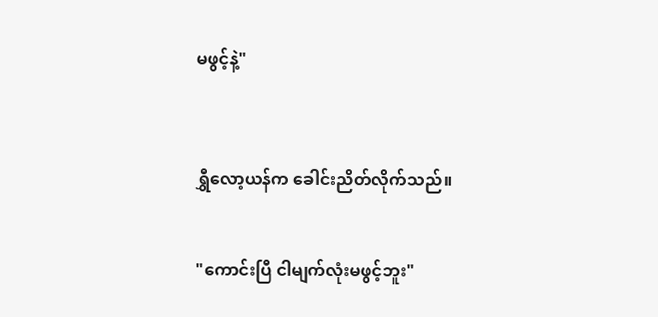မဖွင့်နဲ့"



ရွှီလော့ယန်က ခေါင်းညိတ်လိုက်သည်။


"ကောင်းပြီ ငါမျက်လုံးမဖွင့်ဘူး"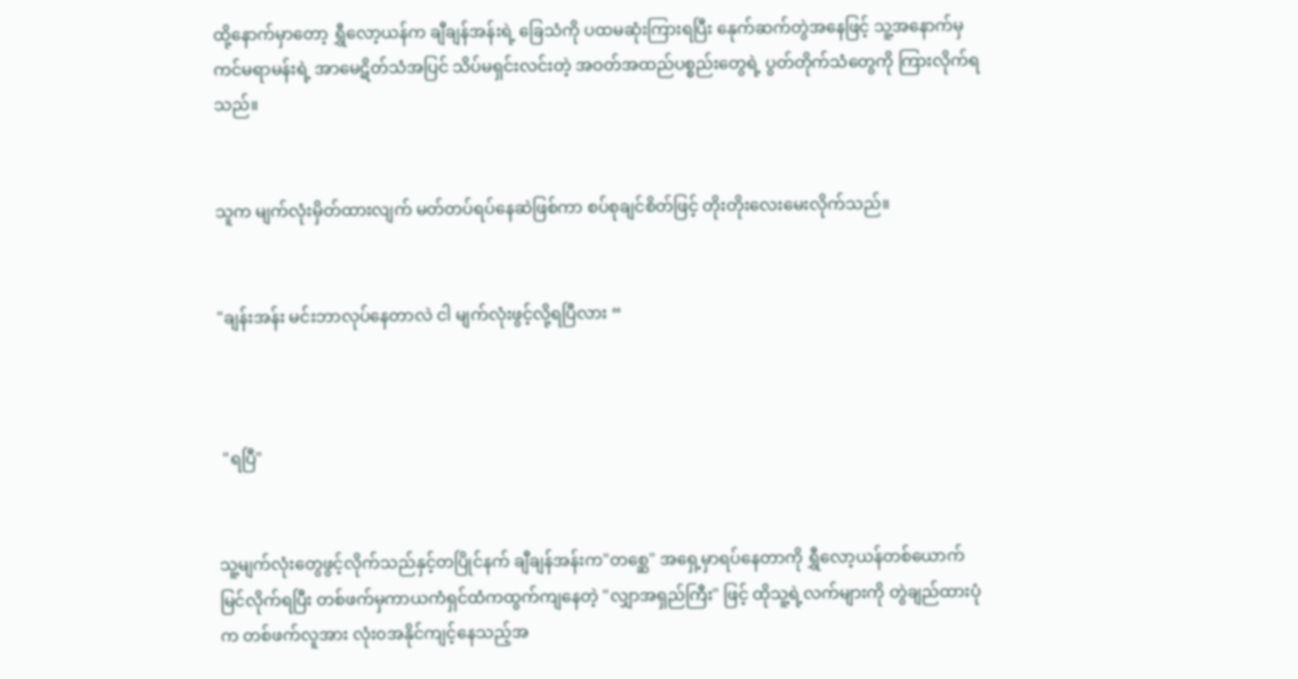ထို့နောက်မှာတော့ ရွှီလော့ယန်က ချီချန်အန်းရဲ့ ခြေသံကို ပထမဆုံးကြားရပြီး နေုက်ဆက်တွဲအနေဖြင့် သူ့အနောက်မှ ကင်မရာမန်းရဲ့ အာမေဋိတ်သံအပြင် သိပ်မရှင်းလင်းတဲ့ အဝတ်အထည်ပစ္စည်းတွေရဲ့ ပွတ်တိုက်သံတွေကို ကြားလိုက်ရသည်။


သူက မျက်လုံးမှိတ်ထားလျက် မတ်တပ်ရပ်နေဆဲဖြစ်ကာ စပ်စုချင်စိတ်ဖြင့် တိုးတိုးလေးမေးလိုက်သည်။


"ချန်းအန်း မင်းဘာလုပ်နေတာလဲ ငါ မျက်လုံးဖွင့်လို့ရပြီလား “



 "ရပြီ"


သူ့မျက်လုံးတွေဖွင့်လိုက်သည်နှင့်တပြိုင်နက် ချီချန်အန်းက"တစ္ဆေ" အရှေ့မှာရပ်နေတာကို ရွှီလော့ယန်တစ်ယောက် မြင်လိုက်ရပြီး တစ်ဖက်မှကာယကံရှင်ထံကထွက်ကျနေတဲ့ "လျှာအရှည်ကြီး" ဖြင့် ထိုသူ့ရဲ့လက်များကို တွဲချည်ထားပုံက တစ်ဖက်လူအား လုံး၀အနိုင်ကျင့်နေသည့်အ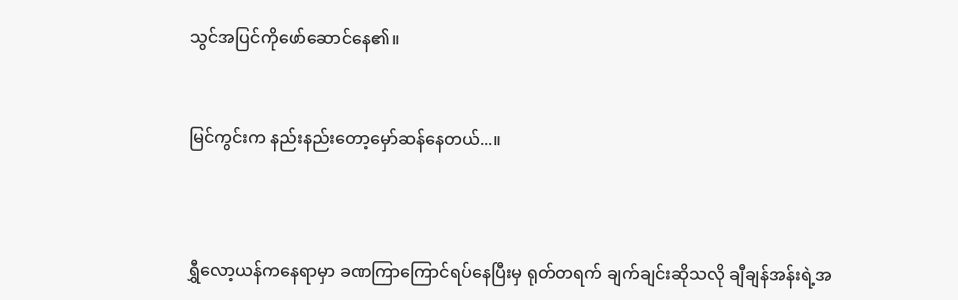သွင်အပြင်ကိုဖော်ဆောင်နေ၏။


မြင်ကွင်းက နည်းနည်းတော့မှော်ဆန်နေတယ်...။



ရွှီလော့ယန်ကနေရာမှာ ခဏကြာကြောင်ရပ်နေပြီးမှ ရုတ်တရက် ချက်ချင်းဆိုသလို ချီချန်အန်းရဲ့အ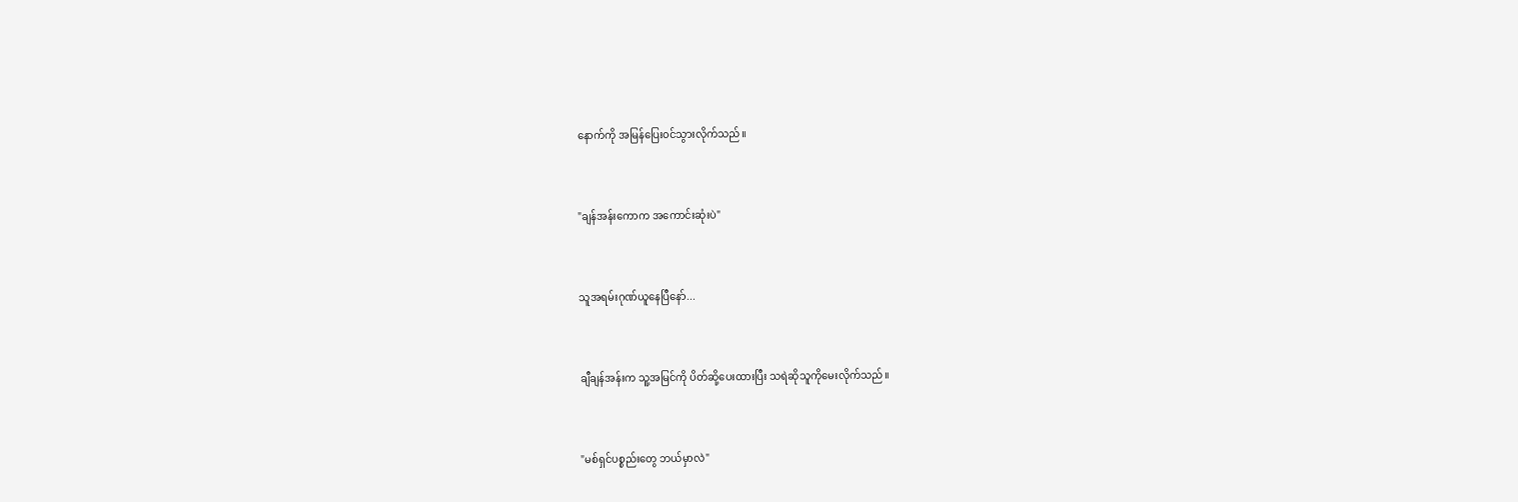နောက်ကို အမြန်ပြေး၀င်သွားလိုက်သည်။


"ချန်အန်းကောက အကောင်းဆုံးပဲ"


သူအရမ်းဂုဏ်ယူနေပြီနော်...


ချီချန်အန်းက သူ့အမြင်ကို ပိတ်ဆို့ပေးထားပြီး သရဲဆိုသူကိုမေးလိုက်သည်။


"မစ်ရှင်ပစ္စည်းတွေ ဘယ်မှာလဲ"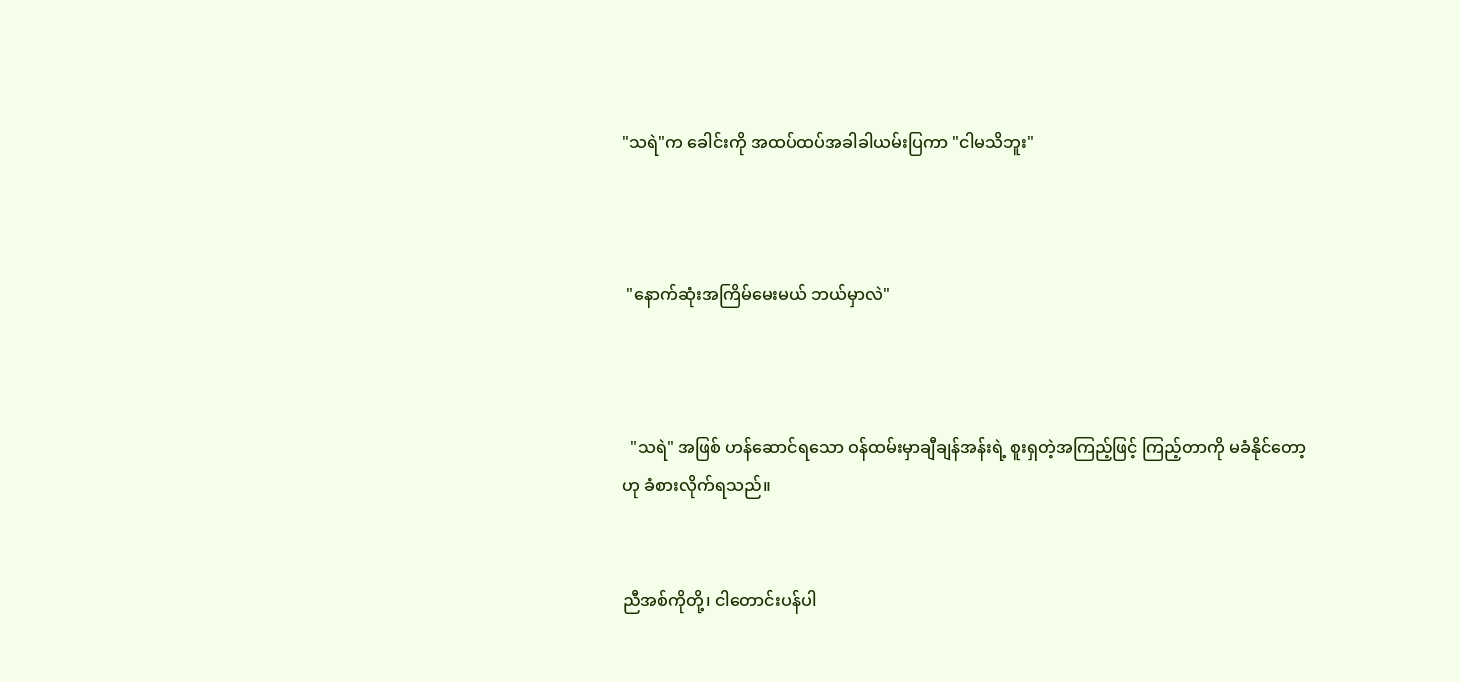"သရဲ"က ခေါင်းကို အထပ်ထပ်အခါခါယမ်းပြကာ "ငါမသိဘူး"



 "နောက်ဆုံးအကြိမ်မေးမယ် ဘယ်မှာလဲ"



  "သရဲ" အဖြစ် ဟန်ဆောင်ရသော ဝန်ထမ်းမှာချီချန်အန်းရဲ့ စူးရှတဲ့အကြည့်ဖြင့် ကြည့်တာကို မခံနိုင်တော့ဟု ခံစားလိုက်ရသည်။


ညီအစ်ကိုတို့၊ ငါတောင်းပန်ပါ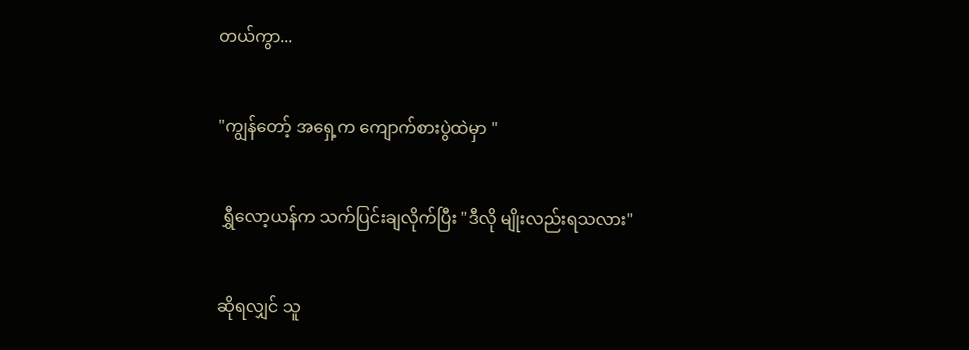တယ်ကွာ...


"ကျွန်တော့် အရှေ့က ကျောက်စားပွဲထဲမှာ "


 ရွှီလော့ယန်က သက်ပြင်းချလိုက်ပြီး "ဒီလို မျိုးလည်းရသလား"


ဆိုရလျှင် သူ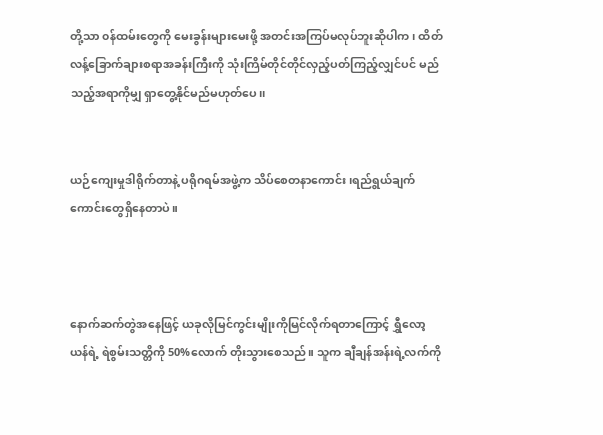တို့သာ ၀န်ထမ်းတွေကို မေးခွန်းများမေးဖို့ အတင်းအကြပ်မလုပ်ဘူးဆိုပါက၊ ထိတ်လန့်ခြောက်ချားစရာအခန်းကြီးကို သုံးကြိမ်တိုင်တိုင်လှည့်ပတ်ကြည့်လျှင်ပင် မည်သည့်အရာကိုမျှ ရှာတွေ့နိုင်မည်မဟုတ်ပေ၊၊


ယဉ်ကျေးမှုဒါရိုက်တာနဲ့ ပရိုဂရမ်အဖွဲ့က သိပ်စေတနာကောင်း၊ရည်ရွယ်ချက်ကောင်းတွေရှိနေတာပဲ။



နောက်ဆက်တွဲအနေဖြင့် ယခုလိုမြင်ကွင်းမျိုးကိုမြင်လိုက်ရတာကြောင့် ရွှီလော့ယန်ရဲ့ ရဲစွမ်းသတ္တိကို 50%လောက် တိုးသွားစေသည်။ သူက ချီချန်အန်းရဲ့လက်ကို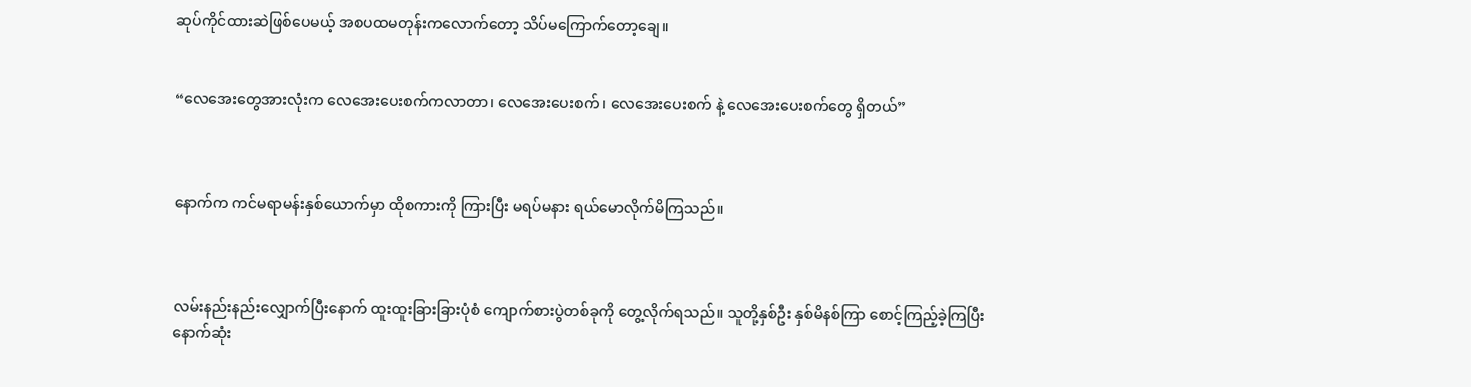ဆုပ်ကိုင်ထားဆဲဖြစ်ပေမယ့် အစပထမတုန်းကလောက်တော့ သိပ်မကြောက်တော့ချေ။


“လေအေးတွေအားလုံးက လေအေးပေးစက်ကလာတာ၊ လေအေးပေးစက်၊ လေအေးပေးစက် နဲ့ လေအေးပေးစက်တွေ ရှိတယ်”



နောက်က ကင်မရာမန်းနှစ်ယောက်မှာ ထိုစကားကို ကြားပြီး မရပ်မနား ရယ်မောလိုက်မိကြသည်။



လမ်းနည်းနည်းလျှောက်ပြီးနောက် ထူးထူးခြားခြားပုံစံ ကျောက်စားပွဲတစ်ခုကို တွေ့လိုက်ရသည်။ သူတို့နှစ်ဦး နှစ်မိနစ်ကြာ စောင့်ကြည့်ခဲ့ကြပြီး နောက်ဆုံး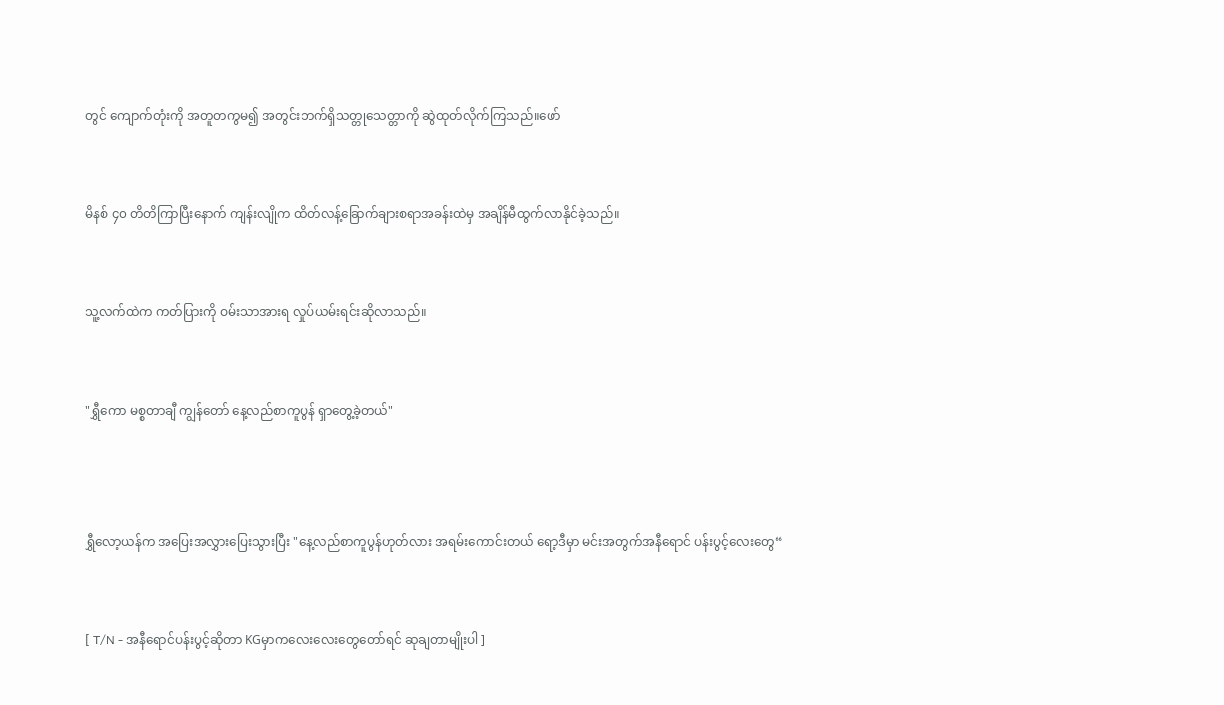တွင် ကျောက်တုံးကို အတူတကွမ၍ အတွင်းဘက်ရှိသတ္တုသေတ္တာကို ဆွဲထုတ်လိုက်ကြသည်။ဖော်


မိနစ် ၄၀ တိတိကြာပြီးနောက် ကျန်းလျိုက ထိတ်လန့်ခြောက်ချားစရာအခန်းထဲမှ အချိန်မီထွက်လာနိုင်ခဲ့သည်။


သူ့လက်ထဲက ကတ်ပြားကို ဝမ်းသာအားရ လှုပ်ယမ်းရင်းဆိုလာသည်။


"ရွှီကော မစ္စတာချီ ကျွန်တော် နေ့လည်စာကူပွန် ရှာတွေ့ခဲ့တယ်"



ရွှီလော့ယန်က အပြေးအလွှားပြေးသွားပြီး "နေ့လည်စာကူပွန်ဟုတ်လား အရမ်းကောင်းတယ် ရော့ဒီမှာ မင်းအတွက်အနီရောင် ပန်းပွင့်လေးတွေ“


[ T/N - အနီရောင်ပန်းပွင့်ဆိုတာ KGမှာကလေးလေးတွေတော်ရင် ဆုချတာမျိုးပါ ]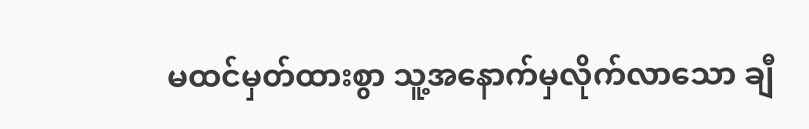မထင်မှတ်ထားစွာ သူ့အနောက်မှလိုက်လာသော ချီ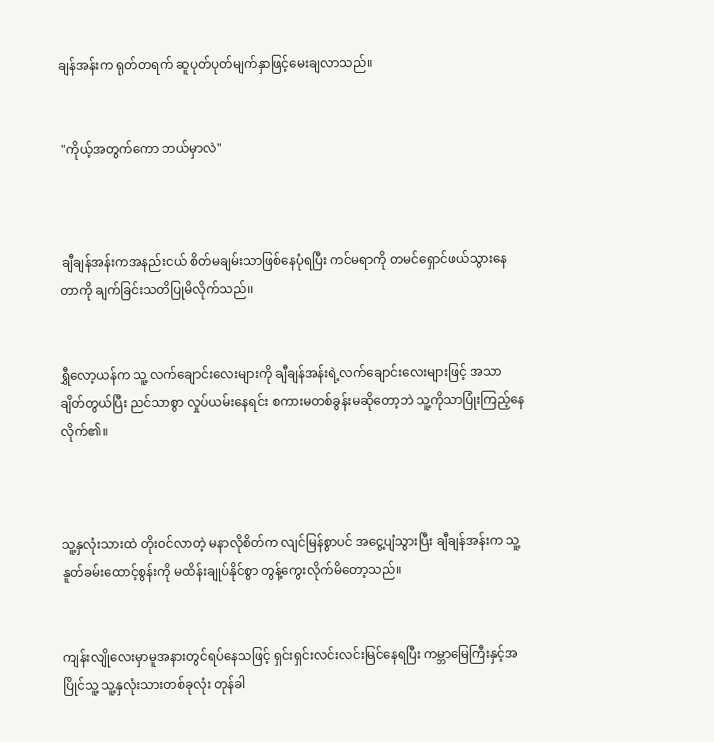ချန်အန်းက ရုတ်တရက် ဆူပုတ်ပုတ်မျက်နှာဖြင့်မေးချလာသည်။


 "ကိုယ့်အတွက်ကော ဘယ်မှာလဲ"



 ချီချန်အန်းကအနည်းငယ် စိတ်မချမ်းသာဖြစ်နေပုံရပြီး ကင်မရာကို တမင်ရှောင်ဖယ်သွားနေတာကို ချက်ခြင်းသတိပြုမိလိုက်သည်၊၊


ရွှီလော့ယန်က သူ့ လက်ချောင်းလေးများကို ချီချန်အန်းရဲ့လက်ချောင်းလေးများဖြင့် အသာချိတ်တွယ်ပြီး ညင်သာစွာ လှုပ်ယမ်းနေရင်း စကားမတစ်ခွန်းမဆိုတော့ဘဲ သူ့ကိုသာပြုံးကြည့်နေလိုက်၏။



သူ့နှလုံးသားထဲ တိုး၀င်လာတဲ့ မနာလိုစိတ်က လျင်မြန်စွာပင် အငွေ့ပျံသွားပြီး ချီချန်အန်းက သူ့နူတ်ခမ်းထောင့်စွန်းကို မထိန်းချုပ်နိုင်စွာ တွန့်ကွေးလိုက်မိတော့သည်။


ကျန်းလျိုလေးမှာမူအနားတွင်ရပ်နေသဖြင့် ရှင်းရှင်းလင်းလင်းမြင်နေရပြီး ကမ္ဘာမြေကြီးနှင့်အပြိုင်သူ့ သူ့နှလုံးသားတစ်ခုလုံး တုန်ခါ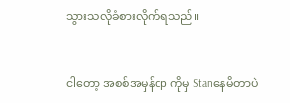သွားသလိုခံစားလိုက်ရသည်။


ငါတော့ အစစ်အမှန်cp ကိုမှ Stanနေမိတာပဲ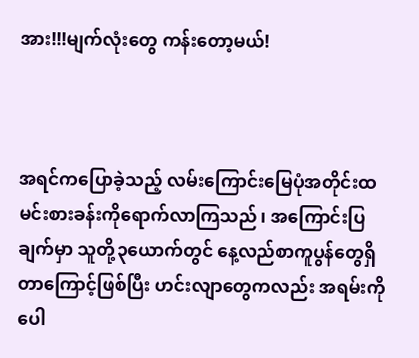အား!!!မျက်လုံးတွေ ကန်းတော့မယ်!



အရင်ကပြောခဲ့သည့် လမ်းကြောင်းမြေပုံအတိုင်းထမင်းစားခန်းကိုရောက်လာကြသည်၊ အကြောင်းပြချက်မှာ သူတို့၃ယောက်တွင် နေ့လည်စာကူပွန်တွေရှိတာကြောင့်ဖြစ်ပြီး ဟင်းလျာတွေကလည်း အရမ်းကိုပေါ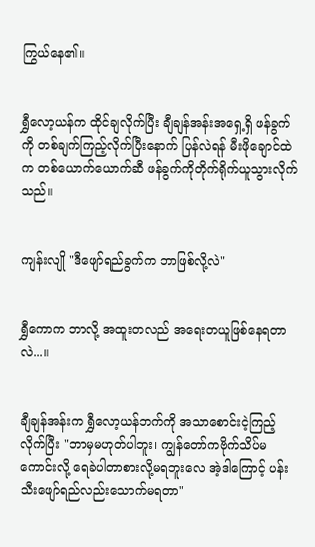ကြွယ်နေ၏။


ရွှီလော့ယန်က ထိုင်ချလိုက်ပြီး ချီချန်အန်းအရှေ့ရှိ ဖန်ခွက်ကို တစ်ချက်ကြည့်လိုက်ပြီးနောက် ပြန်လဲရန် မီးဖိုချောင်ထဲက တစ်ယောက်ယောက်ဆီ ဖန်ခွက်ကိုတိုက်ရိုက်ယူသွားလိုက်သည်။


ကျန်းလျို "ဒီဖျော်ရည်ခွက်က ဘာဖြစ်လို့လဲ"


ရွှီကောက ဘာလို့ အထူးတလည် အရေးတယူဖြစ်နေရတာလဲ...။


ချီချန်အန်းက ရွှီလော့ယန်ဘက်ကို အသာစောင်းငဲ့ကြည့်လိုက်ပြီး "ဘာမှမဟုတ်ပါဘူး၊ ကျွန်တော်ကဗိုက်သိပ်မကောင်းလို့ ရေခဲပါတာစားလို့မရဘူးလေ အဲ့ဒါကြောင့် ပန်းသီးဖျော်ရည်လည်းသောက်မရတာ"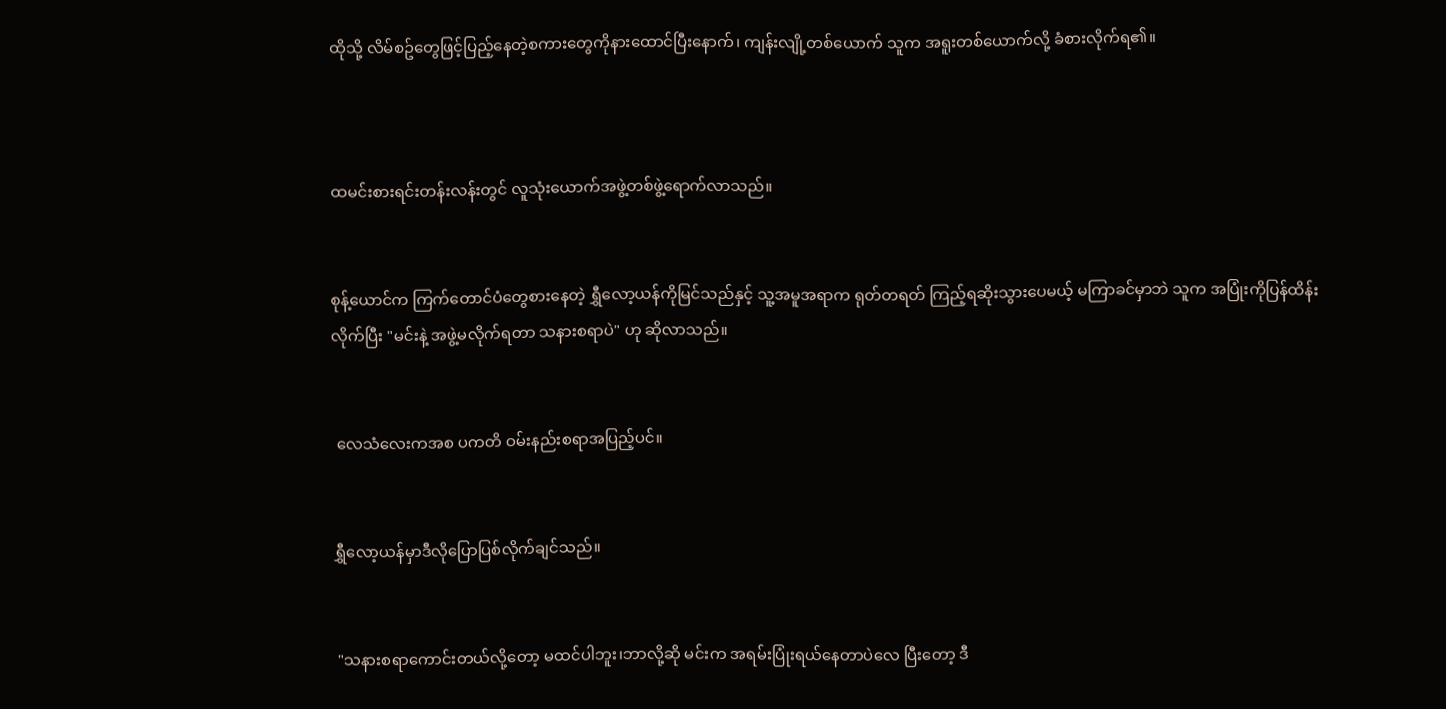ထိုသို့ လိမ်စဥ်တွေဖြင့်ပြည့်နေတဲ့စကားတွေကိုနားထောင်ပြီးနောက်၊ ကျန်းလျို့တစ်ယောက် သူက အရူးတစ်ယောက်လို့ ခံစားလိုက်ရ၏။



ထမင်းစားရင်းတန်းလန်းတွင် လူသုံးယောက်အဖွဲ့တစ်ဖွဲ့ရောက်လာသည်။


စုန့်ယောင်က ကြက်တောင်ပံတွေစားနေတဲ့ ရွှီလော့ယန်ကိုမြင်သည်နှင့် သူ့အမူအရာက ရုတ်တရတ် ကြည့်ရဆိုးသွားပေမယ့် မကြာခင်မှာဘဲ သူက အပြုံးကိုပြန်ထိန်းလိုက်ပြီး "မင်းနဲ့ အဖွဲ့မလိုက်ရတာ သနားစရာပဲ" ဟု ဆိုလာသည်။


 လေသံလေးကအစ ပကတိ ဝမ်းနည်းစရာအပြည့်ပင်။


ရွှီလော့ယန်မှာဒီလိုပြောပြစ်လိုက်ချင်သည်။


 "သနားစရာကောင်းတယ်လို့တော့ မထင်ပါဘူး၊ဘာလို့ဆို မင်းက အရမ်းပြုံးရယ်နေတာပဲလေ ပြီးတော့ ဒီ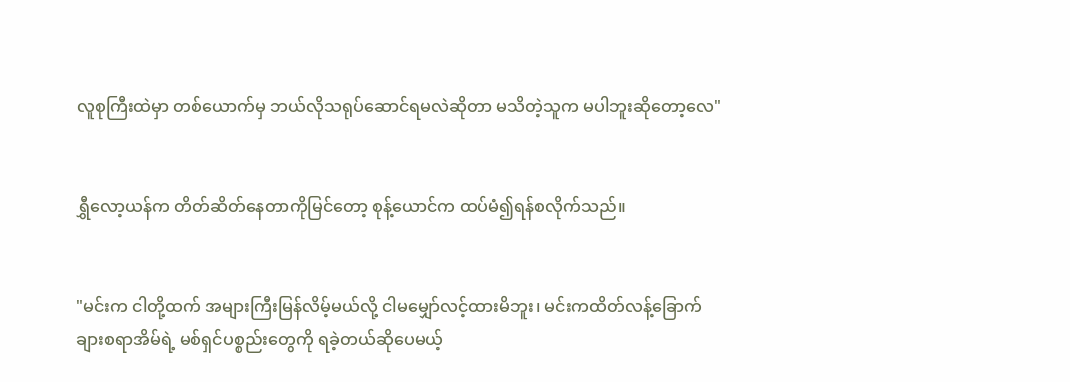လူစုကြီးထဲမှာ တစ်ယောက်မှ ဘယ်လိုသရုပ်ဆောင်ရမလဲဆိုတာ မသိတဲ့သူက မပါဘူးဆိုတော့လေ"


ရွှီလော့ယန်က တိတ်ဆိတ်နေတာကိုမြင်တော့ စုန့်ယောင်က ထပ်မံ၍ရန်စလိုက်သည်။


"မင်းက ငါတို့ထက် အများကြီးမြန်လိမ့်မယ်လို့ ငါမမျှော်လင့်ထားမိဘူး၊ မင်းကထိတ်လန့်ခြောက်ချားစရာအိမ်ရဲ့ မစ်ရှင်ပစ္စည်းတွေကို ရခဲ့တယ်ဆိုပေမယ့်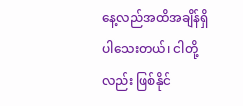နေ့လည်အထိအချိန်ရှိပါသေးတယ်၊ ငါတို့လည်း ဖြစ်နိုင်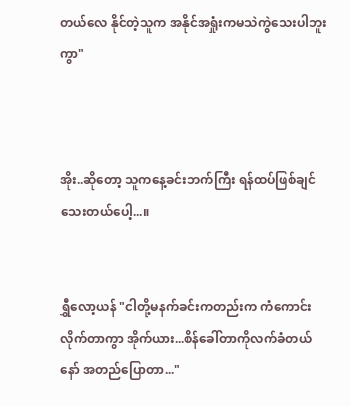တယ်လေ နိုင်တဲ့သူက အနိုင်အရှုံးကမသဲကွဲသေးပါဘူးကွာ"



အိုး..ဆိုတော့ သူကနေ့ခင်းဘက်ကြီး ရန်ထပ်ဖြစ်ချင်သေးတယ်ပေါ့...။


ရွှီလော့ယန် "ငါတို့မနက်ခင်းကတည်းက ကံကောင်းလိုက်တာကွာ အိုက်ယား...စိန်ခေါ်တာကိုလက်ခံတယ်နော် အတည်ပြောတာ..."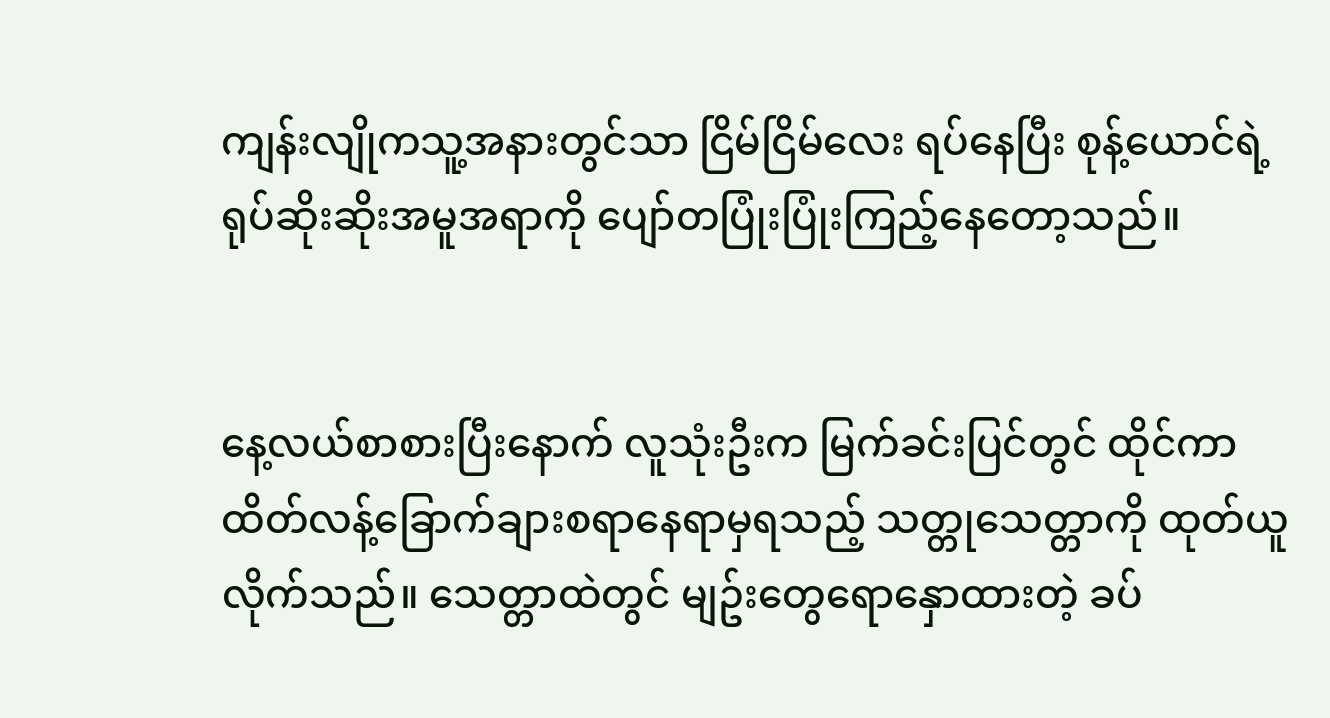ကျန်းလျိုကသူ့အနားတွင်သာ ငြိမ်ငြိမ်လေး ရပ်နေပြီး စုန့်ယောင်ရဲ့ရုပ်ဆိုးဆိုးအမူအရာကို ပျော်တပြုံးပြုံးကြည့်နေတော့သည်။


နေ့လယ်စာစားပြီးနောက် လူသုံးဦးက မြက်ခင်းပြင်တွင် ထိုင်ကာ ထိတ်လန့်ခြောက်ချားစရာနေရာမှရသည့် သတ္တုသေတ္တာကို ထုတ်ယူလိုက်သည်။ သေတ္တာထဲတွင် မျဥ်းတွေရောနှောထားတဲ့ ခပ်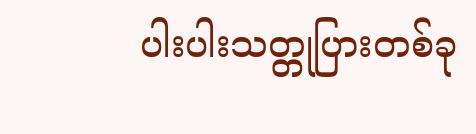ပါးပါးသတ္တုပြားတစ်ခု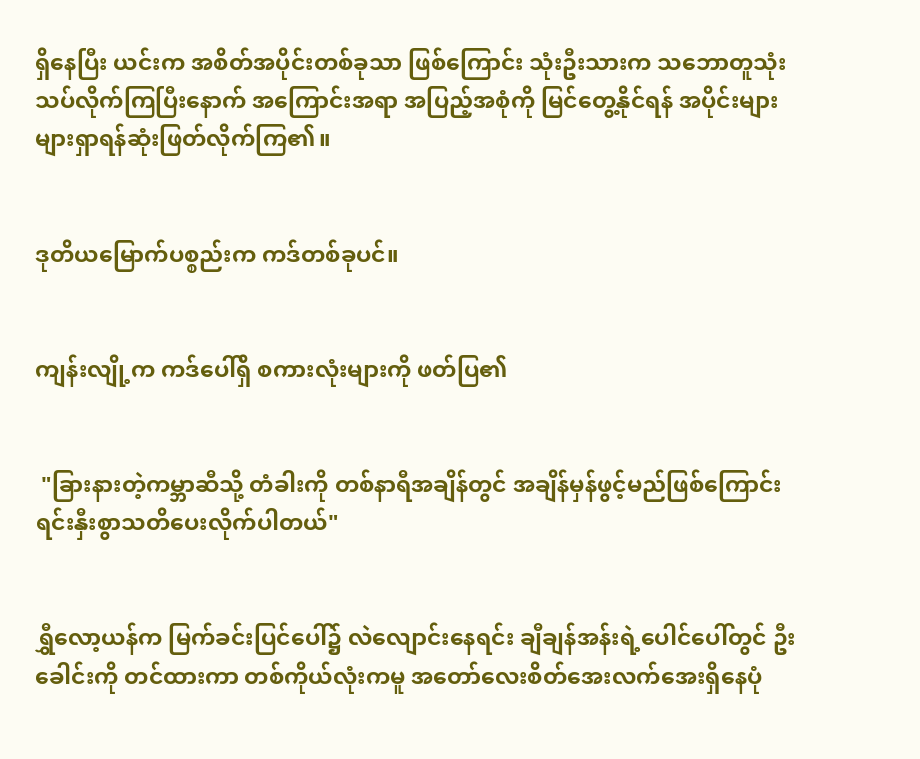ရှိနေပြီး ယင်းက အစိတ်အပိုင်းတစ်ခုသာ ဖြစ်ကြောင်း သုံးဦးသားက သဘောတူသုံးသပ်လိုက်ကြပြီးနောက် အကြောင်းအရာ အပြည့်အစုံကို မြင်တွေ့နိုင်ရန် အပိုင်းများများရှာရန်ဆုံးဖြတ်လိုက်ကြ၏။


ဒုတိယမြောက်ပစ္စည်းက ကဒ်တစ်ခုပင်။


ကျန်းလျို့က ကဒ်ပေါ်ရှိ စကားလုံးများကို ဖတ်ပြ၏


 "ခြားနားတဲ့ကမ္ဘာဆီသို့ တံခါးကို တစ်နာရီအချိန်တွင် အချိန်မှန်ဖွင့်မည်ဖြစ်ကြောင်း ရင်းနှီးစွာသတိပေးလိုက်ပါတယ်"


ရွှီလော့ယန်က မြက်ခင်းပြင်ပေါ်၌ လဲလျောင်းနေရင်း ချီချန်အန်းရဲ့ပေါင်ပေါ်တွင် ဦးခေါင်းကို တင်ထားကာ တစ်ကိုယ်လုံးကမူ အတော်လေးစိတ်အေးလက်အေးရှိနေပုံ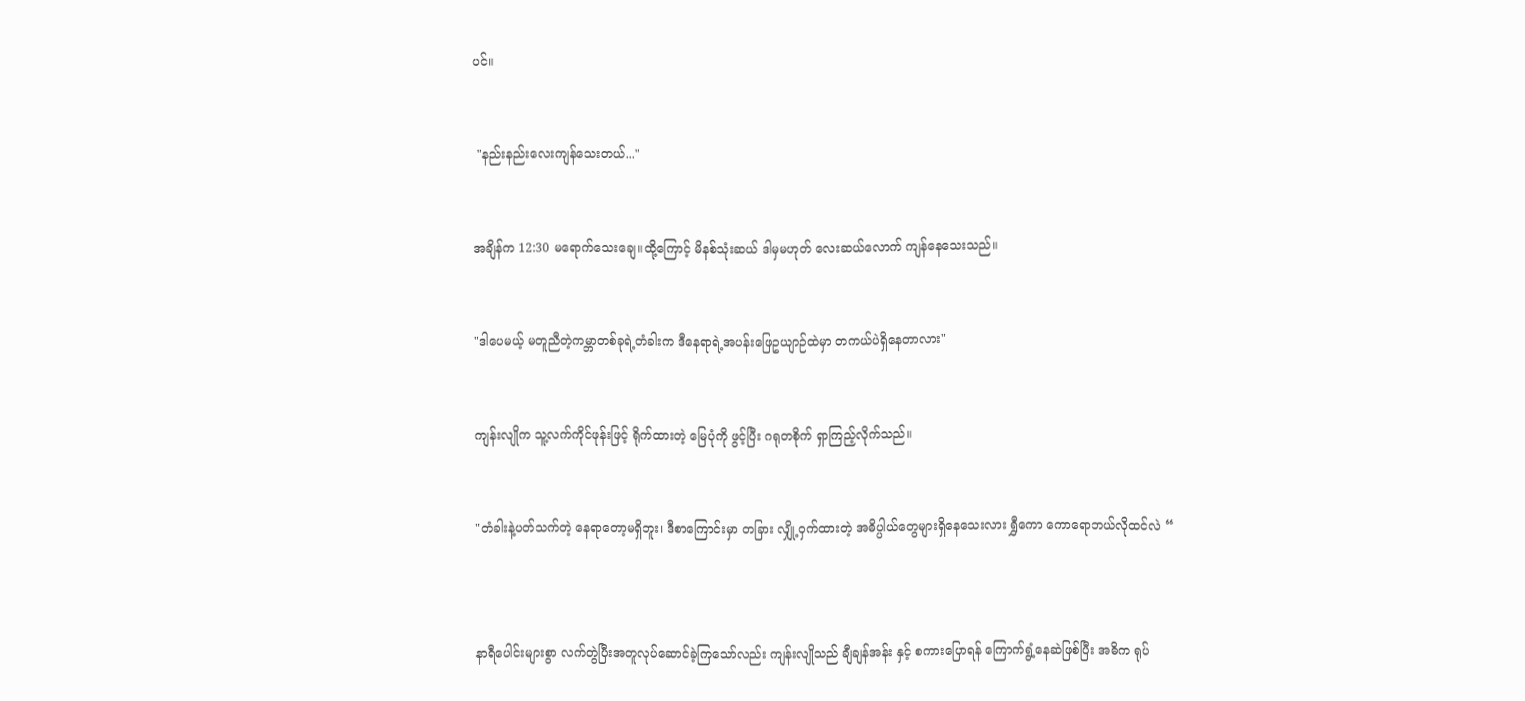ပင်။


 "နည်းနည်းလေးကျန်သေးတယ်..."


အချိန်က 12:30 မရောက်သေးချေ။ထို့ကြောင့် မိနစ်သုံးဆယ် ဒါမှမဟုတ် လေးဆယ်လောက် ကျန်နေသေးသည်။


"ဒါပေမယ့် မတူညီတဲ့ကမ္ဘာတစ်ခုရဲ့တံခါးက ဒီနေရာရဲ့အပန်းဖြေဥယျာဉ်ထဲမှာ တကယ်ပဲရှိနေတာလား"


ကျန်းလျိုက သူ့လက်ကိုင်ဖုန်းဖြင့် ရိုက်ထားတဲ့ မြေပုံကို ဖွင့်ပြီး ဂရုတစိုက် ရှာကြည့်လိုက်သည်။


"တံခါးနဲ့ပတ်သက်တဲ့ နေရာတော့မရှိဘူး၊ ဒီစာကြောင်းမှာ တခြား လျှို့ဝှက်ထားတဲ့ အဓိပ္ပါယ်တွေများရှိနေသေးလား ရွှီကော ကောရောဘယ်လိုထင်လဲ “



နာရီပေါင်းများစွာ လက်တွဲပြီးအတူလုပ်ဆောင်ခဲ့ကြသော်လည်း ကျန်းလျိုသည် ချီချန်အန်း နှင့် စကားပြောရန် ကြောက်ရွံ့နေဆဲဖြစ်ပြီး အဓိက ရုပ်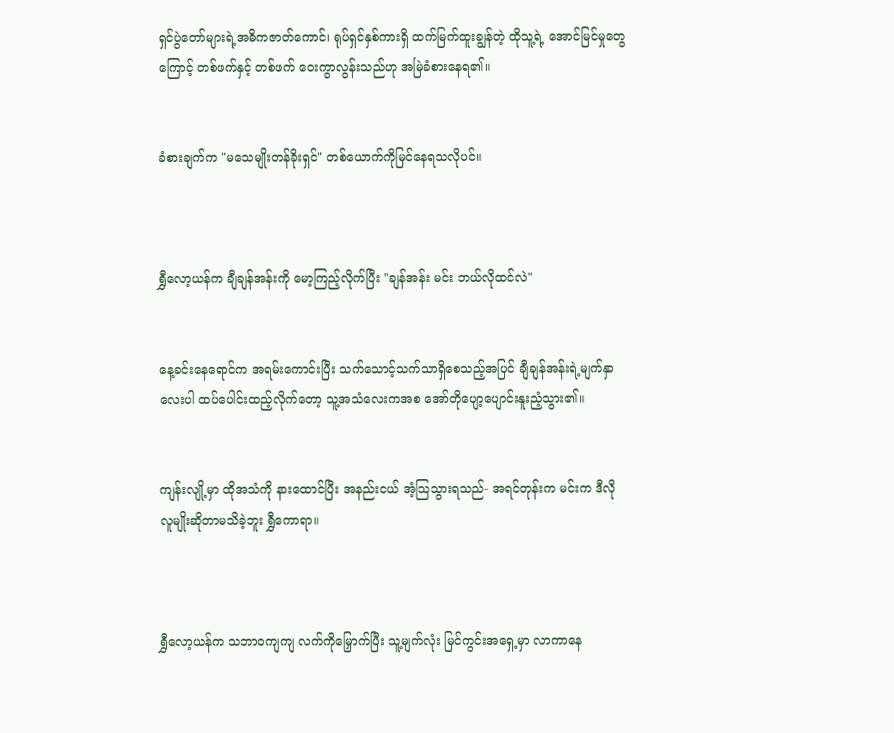ရှင်ပွဲတော်များရဲ့အဓိကဇာတ်ကောင်၊ ရုပ်ရှင်နှစ်ကားရှိ ထက်မြက်ထူးချွန်တဲ့ ထိုသူ့ရဲ့ အောင်မြင်မှုတွေကြောင့် တစ်ဖက်နှင့် တစ်ဖက် ဝေးကွာလွန်းသည်ဟု အမြဲခံစားနေရ၏။


ခံစားချက်က "မသေမျိုးတန်ခိုးရှင်" တစ်ယောက်ကိုမြင်နေရသလိုပင်။



ရွှီလော့ယန်က ချီချန်အန်းကို မော့ကြည့်လိုက်ပြီး "ချန်အန်း မင်း ဘယ်လိုထင်လဲ"


နေ့ခင်းနေရောင်က အရမ်းကောင်းပြီး သက်သောင့်သက်သာရှိစေသည့်အပြင် ချီချန်အန်းရဲ့မျက်နှာလေးပါ ထပ်ပေါင်းထည့်လိုက်တော့ သူ့အသံလေးကအစ အော်တိုပျော့ပျောင်းနူးညံ့သွား၏။


ကျန်းလျို့မှာ ထိုအသံကို နားထောင်ပြီး အနည်းငယ် အံ့သြသွားရသည်- အရင်တုန်းက မင်းက ဒီလိုလူမျိုးဆိုတာမသိခဲ့ဘူး ရွှီကောရာ။



ရွှီလော့ယန်က သဘာ၀ကျကျ လက်ကိုမြှောက်ပြီး သူ့မျက်လုံး မြင်ကွင်းအရှေ့မှာ လာကာနေ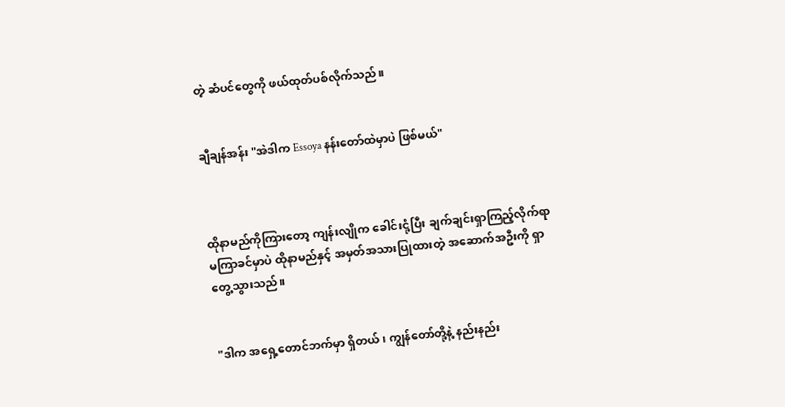တဲ့ ဆံပင်တွေကို ဖယ်ထုတ်ပစ်လိုက်သည်။


ချီချန်အန်း "အဲဒါက Essoya နန်းတော်ထဲမှာပဲ ဖြစ်မယ်"



ထိုနာမည်ကိုကြားတော့ ကျန်းလျိုက ခေါင်းငုံ့ပြီး ချက်ချင်းရှာကြည့်လိုက်ရာ မကြာခင်မှာပဲ ထိုနာမည်နှင့် အမှတ်အသားပြုထားတဲ့ အဆောက်အဦးကို ရှာတွေ့သွားသည်။


"ဒါက အရှေ့တောင်ဘက်မှာ ရှိတယ်၊ ကျွန်တော်တို့နဲ့ နည်းနည်း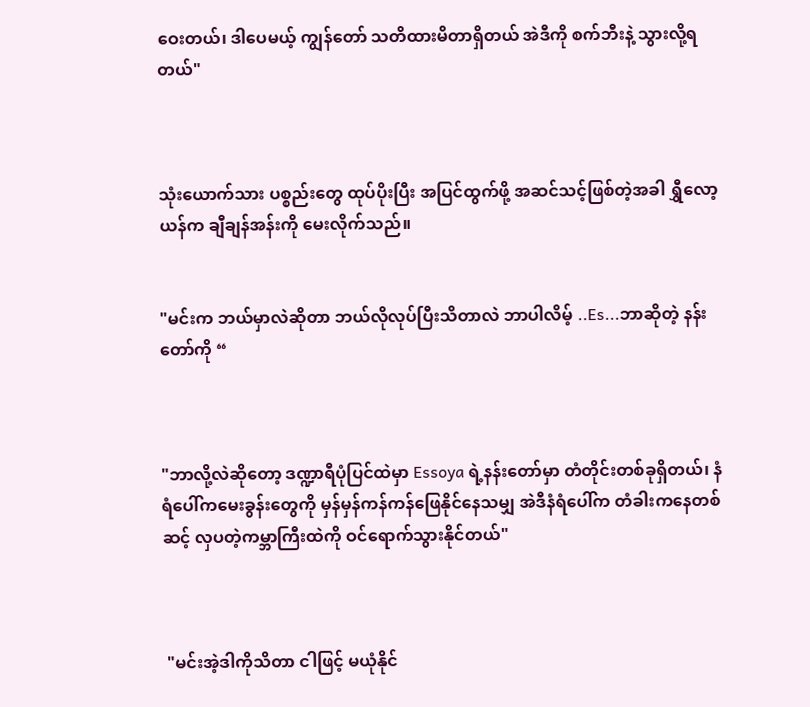ဝေးတယ်၊ ဒါပေမယ့် ကျွန်တော် သတိထားမိတာရှိတယ် အဲဒီကို စက်ဘီးနဲ့ သွားလို့ရတယ်"



သုံးယောက်သား ပစ္စည်းတွေ ထုပ်ပိုးပြီး အပြင်ထွက်ဖို့ အဆင်သင့်ဖြစ်တဲ့အခါ ရွှီလော့ယန်က ချီချန်အန်းကို မေးလိုက်သည်။


"မင်းက ဘယ်မှာလဲဆိုတာ ဘယ်လိုလုပ်ပြီးသိတာလဲ ဘာပါလိမ့် ..Es...ဘာဆိုတဲ့ နန်းတော်ကို “



"ဘာလို့လဲဆိုတော့ ဒဏ္ဍာရီပုံပြင်ထဲမှာ Essoya ရဲ့နန်းတော်မှာ တံတိုင်းတစ်ခုရှိတယ်၊ နံရံပေါ်ကမေးခွန်းတွေကို မှန်မှန်ကန်ကန်ဖြေနိုင်နေသမျှ အဲဒီနံရံပေါ်က တံခါးကနေတစ်ဆင့် လှပတဲ့ကမ္ဘာကြီးထဲကို ဝင်ရောက်သွားနိုင်တယ်"



 "မင်းအဲ့ဒါကိုသိတာ ငါဖြင့် မယုံနိုင်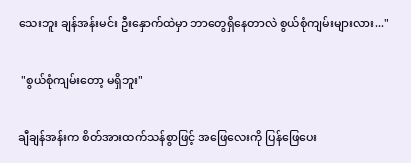သေးဘူး ချန်အန်းမင်း ဦးနှောက်ထဲမှာ ဘာတွေရှိနေတာလဲ စွယ်စုံကျမ်းများလား..."


 "စွယ်စုံကျမ်းတော့ မရှိဘူး"


ချီချန်အန်းက စိတ်အားထက်သန်စွာဖြင့် အဖြေလေးကို ပြန်ဖြေပေး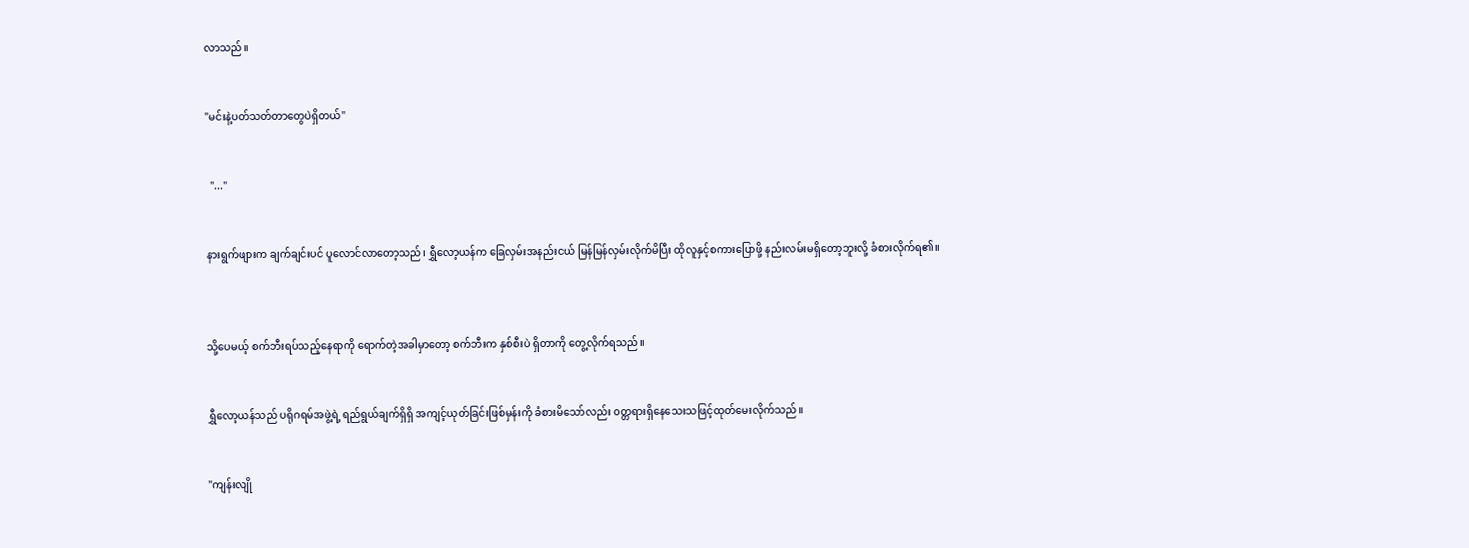လာသည်။


"မင်းနဲ့ပတ်သတ်တာတွေပဲရှိတယ်"


  "..."


နားရွက်ဖျားက ချက်ချင်းပင် ပူလောင်လာတော့သည်၊ ရွှီလော့ယန်က ခြေလှမ်းအနည်းငယ် မြန်မြန်လှမ်းလိုက်မိပြီး ထိုလူနှင့်စကားပြောဖို့ နည်းလမ်းမရှိတော့ဘူးလို့ ခံစားလိုက်ရ၏။



သို့ပေမယ့် စက်ဘီးရပ်သည့်နေရာကို ရောက်တဲ့အခါမှာတော့ စက်ဘီးက နှစ်စီးပဲ ရှိတာကို တွေ့လိုက်ရသည်။


ရွှီလော့ယန်သည် ပရိုဂရမ်အဖွဲ့ရဲ့ ရည်ရွယ်ချက်ရှိရှိ အကျင့်ယုတ်ခြင်းဖြစ်မှန်းကို ခံစားမိသော်လည်း ၀တ္တရားရှိနေသေးသဖြင့်ထုတ်မေးလိုက်သည်။


"ကျန်းလျို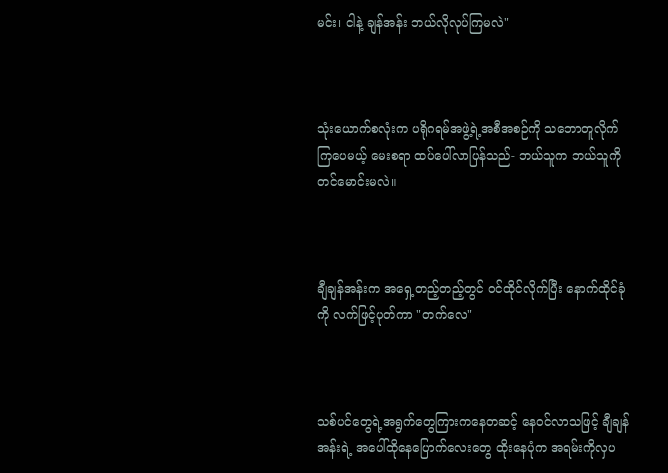မင်း၊ ငါနဲ့ ချန်အန်း ဘယ်လိုလုပ်ကြမလဲ"



သုံးယောက်စလုံးက ပရိုဂရမ်အဖွဲ့ရဲ့အစီအစဉ်ကို သဘောတူလိုက်ကြပေမယ့် မေးစရာ ထပ်ပေါ်လာပြန်သည်- ဘယ်သူက ဘယ်သူကို တင်မောင်းမလဲ။



ချီချန်အန်းက အရှေ့တည့်တည့်တွင် ၀င်ထိုင်လိုက်ပြီး နောက်ထိုင်ခုံကို လက်ဖြင့်ပုတ်ကာ "တက်လေ"



သစ်ပင်တွေရဲ့အရွက်တွေကြားကနေတဆင့် နေ၀င်လာသဖြင့် ချီချန်အန်းရဲ့ အပေါ်ထိုနေပြောက်လေးတွေ ထိုးနေပုံက အရမ်းကိုလှပ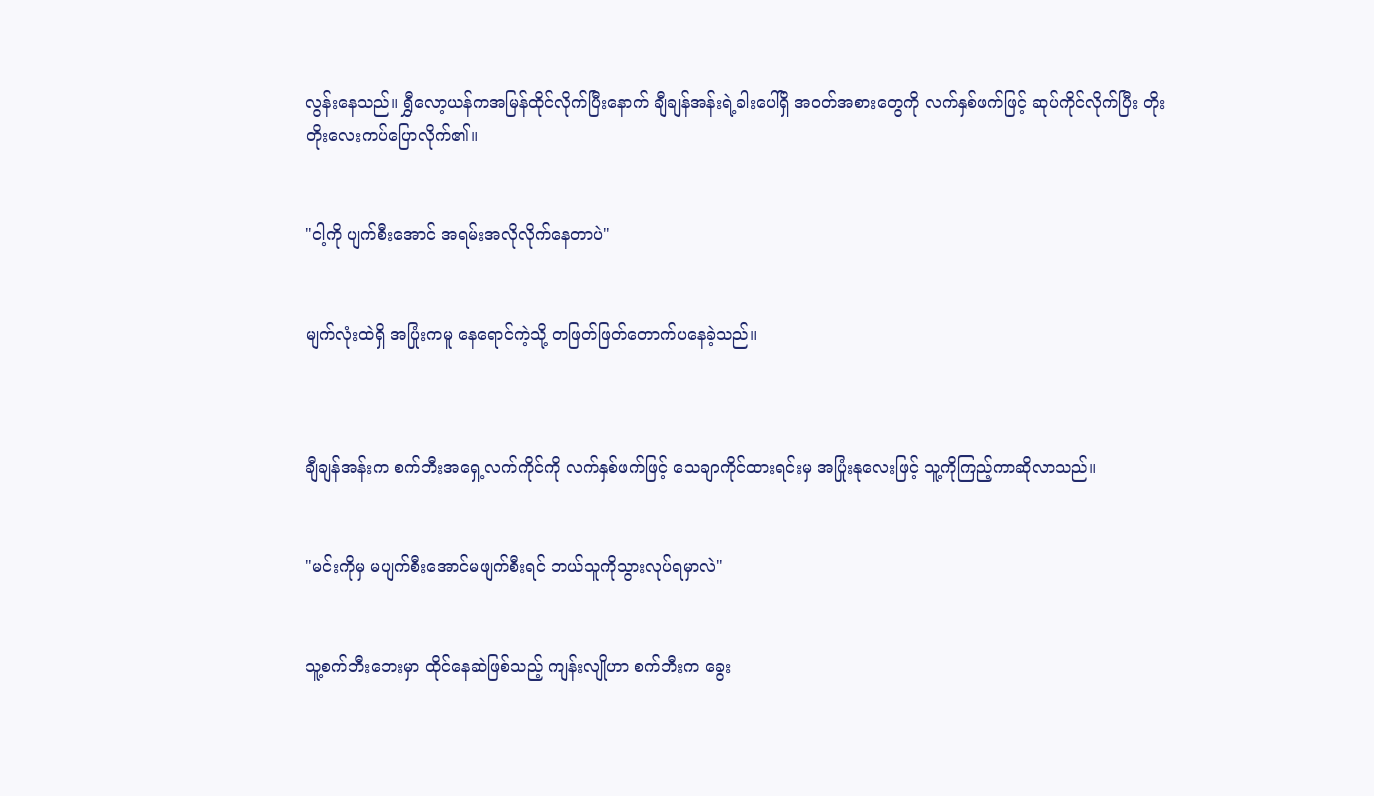လွန်းနေသည်။ ရွှီလော့ယန်ကအမြန်ထိုင်လိုက်ပြီးနောက် ချီချန်အန်းရဲ့ခါးပေါ်ရှိ အဝတ်အစားတွေကို လက်နှစ်ဖက်ဖြင့် ဆုပ်ကိုင်လိုက်ပြီး တိုးတိုးလေးကပ်ပြောလိုက်၏။


"ငါ့ကို ပျက်စီးအောင် အရမ်းအလိုလိုက်နေတာပဲ"


မျက်လုံးထဲရှိ အပြုံးကမူ နေရောင်ကဲ့သို့ တဖြတ်ဖြတ်တောက်ပနေခဲ့သည်။



ချီချန်အန်းက စက်ဘီးအရှေ့လက်ကိုင်ကို လက်နှစ်ဖက်ဖြင့် သေချာကိုင်ထားရင်းမှ အပြုံးနုလေးဖြင့် သူ့ကိုကြည့်ကာဆိုလာသည်။


"မင်းကိုမှ မပျက်စီးအောင်မဖျက်စီးရင် ဘယ်သူကိုသွားလုပ်ရမှာလဲ"


သူ့စက်ဘီးဘေးမှာ ထိုင်နေဆဲဖြစ်သည့် ကျန်းလျိုဟာ စက်ဘီးက ခွေး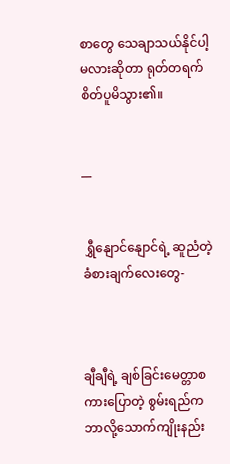စာတွေ သေချာသယ်နိုင်ပါ့မလားဆိုတာ ရုတ်တရက် စိတ်ပူမိသွား၏။


__


 ရွှီနျောင်နျောင်ရဲ့ ဆူညံတဲ့ ခံစားချက်လေးတွေ-



ချီချီရဲ့ ချစ်ခြင်းမေတ္တာစကားပြောတဲ့ စွမ်းရည်က ဘာလို့သောက်ကျိုးနည်း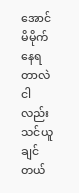အောင်မိမိုက်နေရတာလဲ ငါလည်း သင်ယူချင်တယ်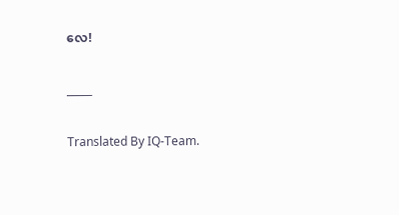လေ!


_____


Translated By IQ-Team.